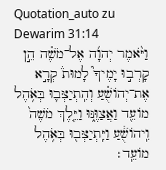Quotation_auto zu Dewarim 31:14
וַיֹּ֨אמֶר יְהוָ֜ה אֶל־מֹשֶׁ֗ה הֵ֣ן קָרְב֣וּ יָמֶיךָ֮ לָמוּת֒ קְרָ֣א אֶת־יְהוֹשֻׁ֗עַ וְהִֽתְיַצְּב֛וּ בְּאֹ֥הֶל מוֹעֵ֖ד וַאֲצַוֶּ֑נּוּ וַיֵּ֤לֶךְ מֹשֶׁה֙ וִֽיהוֹשֻׁ֔עַ וַיִּֽתְיַצְּב֖וּ בְּאֹ֥הֶל מוֹעֵֽד׃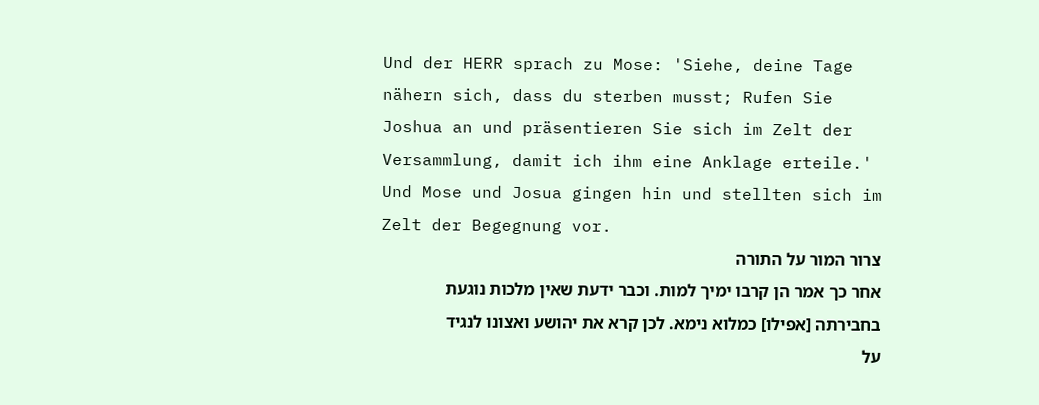Und der HERR sprach zu Mose: 'Siehe, deine Tage nähern sich, dass du sterben musst; Rufen Sie Joshua an und präsentieren Sie sich im Zelt der Versammlung, damit ich ihm eine Anklage erteile.' Und Mose und Josua gingen hin und stellten sich im Zelt der Begegnung vor.
צרור המור על התורה
אחר כך אמר הן קרבו ימיך למות. וכבר ידעת שאין מלכות נוגעת בחבירתה [אפילו] כמלוא נימא. לכן קרא את יהושע ואצונו לנגיד על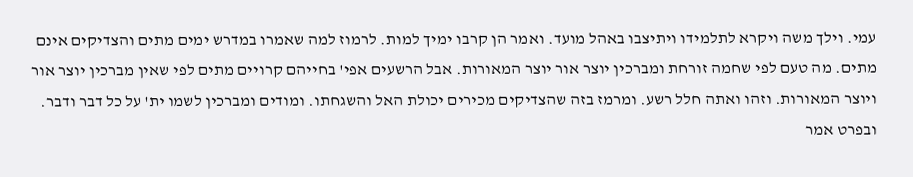עמי. וילך משה ויקרא לתלמידו ויתיצבו באהל מועד. ואמר הן קרבו ימיך למות. לרמוז למה שאמרו במדרש ימים מתים והצדיקים אינם מתים. מה טעם לפי שחמה זורחת ומברכין יוצר אור יוצר המאורות. אבל הרשעים אפי' בחייהם קרויים מתים לפי שאין מברכין יוצר אור ויוצר המאורות. וזהו ואתה חלל רשע. ומרמז בזה שהצדיקים מכירים יכולת האל והשגחתו. ומודים ומברכין לשמו ית' על כל דבר ודבר. ובפרט אמר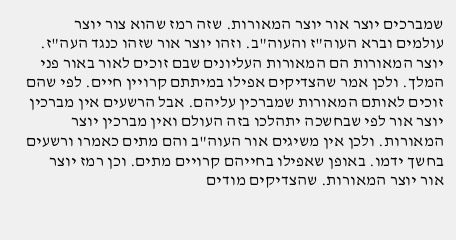שמברכים יוצר אור יוצר המאורות. שזה רמז שהוא צור יוצר עולמים וברא העוה"ז והעוה"ב. וזהו יוצר אור שזהו כנגד העה"ז. יוצר המאורות הם המאורות העליונים שבם זוכים לאור באור פני המלך. ולכן אמר שהצדיקים אפילו במיתתם קרויין חיים. לפי שהם זוכים לאותם המאורות שמברכין עליהם. אבל הרשעים אין מברכין יוצר אור לפי שבחשכה יתהלכו בזה העולם ואין מברכין יוצר המאורות. ולכן אין משיגים אור העוה"ב והם מתים כאמרו ורשעים בחשך ידמו. באופן שאפילו בחייהם קרויים מתים. וכן רמז יוצר אור יוצר המאורות. שהצדיקים מודים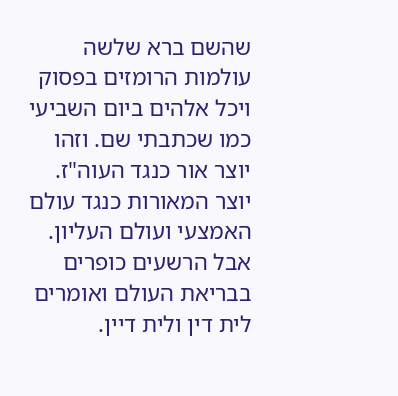שהשם ברא שלשה עולמות הרומזים בפסוק ויכל אלהים ביום השביעי כמו שכתבתי שם. וזהו יוצר אור כנגד העוה"ז. יוצר המאורות כנגד עולם האמצעי ועולם העליון. אבל הרשעים כופרים בבריאת העולם ואומרים לית דין ולית דיין.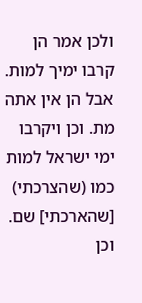ולכן אמר הן קרבו ימיך למות. אבל הן אין אתה מת. וכן ויקרבו ימי ישראל למות כמו (שהצרכתי) [שהארכתי] שם. וכן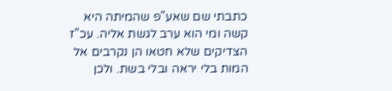כתבתי שם שאע"פ שהמיתה היא קשה ומי הוא ערב לגשת אליה. עכ"ז הצדיקים שלא חטאו הן נקרבים אל המות בלי יראה ובלי בשת. ולכן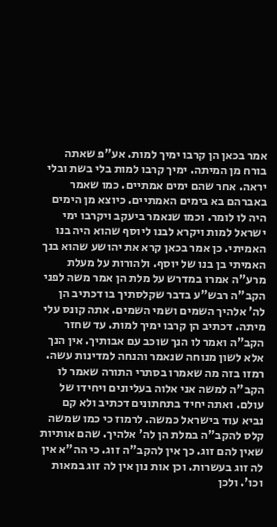אמר בכאן הן קרבו ימיך למות. אע"פ שאתה בורח מן המיתה. ימיך קרבו למות בלי בשת ובלי יראה. אחר שהם ימים אמתיים. כמו שאמר באברהם בא בימים האמתיים. כיוצא מן הימים היה לו לומר. וכמו שנאמר ביעקב ויקרבו ימי ישראל למות ויקרא לבנו ליוסף שהוא היה בנו האמיתי. כן אמר בכאן קרא את יהושע שהוא בנך האמיתי בן בנו של יוסף. ולהורות על מעלת מרע"ה אמרו במדרש על מלת הן אמר משה לפני הקב"ה רבש"ע בדבר שקלסתיך בו דכתיב הן לה' אלהיך השמים ושמי השמים. אתה קונס עלי מיתה. דכתיב הן קרבו ימיך למות. עד שחזר הקב"ה ואמר לו הנך שוכב עם אבותיך. אין הנך אלא לשון מנוחה שנאמר והנחה למדינות עשה. רמזו בזה מה שאמרו בסתרי התורה שאמר לו הקב"ה למשה אני אלוה בעליונים ויחידו של עולם. ואתה יחיד בתחתונים דכתיב ולא קם נביא עוד בישראל כמשה. לרמוז כי כמו שמשה קלס להקב"ה במלת הן לה' אלהיך. שהם אותיות שאין להם זוג. כך אין להקב"ה זוג. כי הה"א אין לה זוג בעשרות. וכן אות נון אין לה זוג במאות וכו'. ולכן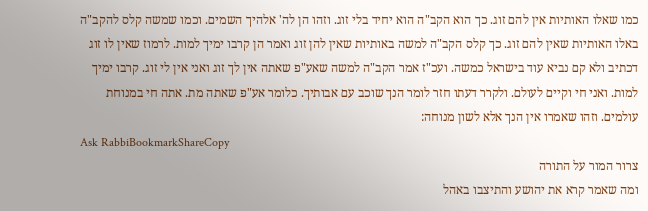כמו שאלו האותיות אין להם זוג. כך הוא הקב"ה הוא יחיד בלי זוג. וזהו הן לה' אלהיך השמים. וכמו שמשה קלס להקב"ה באלו האותיות שאין להם זוג. כך קלס הקב"ה למשה באותיות שאין להן זוג ואמר הן קרבו ימיך למות. לרמוז שאין לו זוג דכתיב ולא קם נביא עוד בישראל כמשה. ועכ"ז אמר הקב"ה למשה שאע"פ שאתה אין לך זוג ואני אין לי זוג. קרבו ימיך למות. ואני חי וקיים לעולם. ולקרר דעתו חזר לומר הנך שוכב עם אבותיך. כלומר אע"פ שאתה מת. אתה חי במנוחת עולמים. וזהו שאמרו אין הנך אלא לשון מנוחה:
Ask RabbiBookmarkShareCopy
צרור המור על התורה
ומה שאמר קרא את יהושע והתיצבו באהל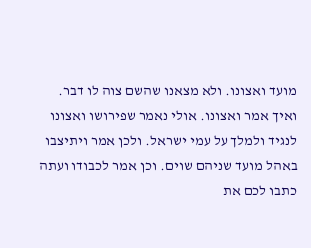מועד ואצונו. ולא מצאנו שהשם צוה לו דבר. ואיך אמר ואצונו. אולי נאמר שפירושו ואצונו לנגיד ולמלך על עמי ישראל. ולכן אמר ויתיצבו באהל מועד שניהם שוים. וכן אמר לכבודו ועתה כתבו לכם את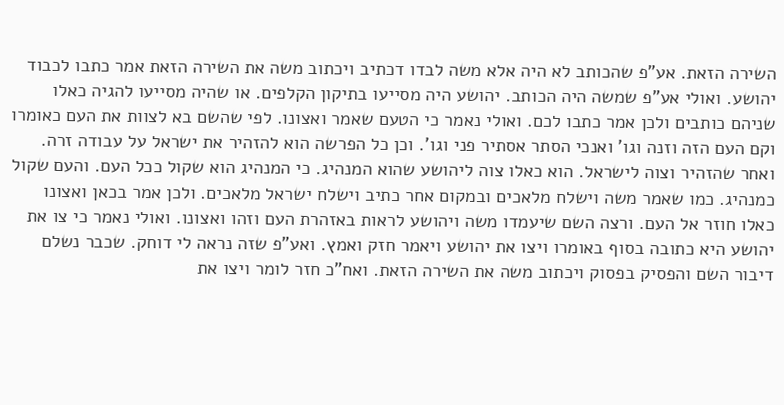השירה הזאת. אע"פ שהכותב לא היה אלא משה לבדו דכתיב ויכתוב משה את השירה הזאת אמר כתבו לכבוד יהושע. ואולי אע"פ שמשה היה הכותב. יהושע היה מסייעו בתיקון הקלפים. או שהיה מסייעו להגיה כאלו שניהם כותבים ולכן אמר כתבו לכם. ואולי נאמר כי הטעם שאמר ואצונו. לפי שהשם בא לצוות את העם כאומרו וקם העם הזה וזנה וגו' ואנכי הסתר אסתיר פני וגו'. וכן כל הפרשה הוא להזהיר את ישראל על עבודה זרה. ואחר שהזהיר וצוה לישראל. הוא כאלו צוה ליהושע שהוא המנהיג. כי המנהיג הוא שקול ככל העם. והעם שקול כמנהיג. כמו שאמר משה וישלח מלאכים ובמקום אחר כתיב וישלח ישראל מלאכים. ולכן אמר בכאן ואצונו כאלו חוזר אל העם. ורצה השם שיעמדו משה ויהושע לראות באזהרת העם וזהו ואצונו. ואולי נאמר כי צו את יהושע היא כתובה בסוף באומרו ויצו את יהושע ויאמר חזק ואמץ. ואע"פ שזה נראה לי דוחק. שכבר נשלם דיבור השם והפסיק בפסוק ויכתוב משה את השירה הזאת. ואח"כ חזר לומר ויצו את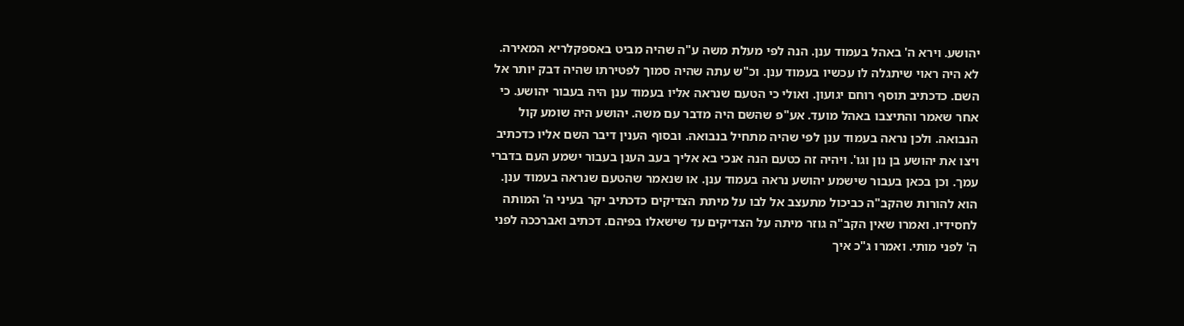יהושע. וירא ה' באהל בעמוד ענן. הנה לפי מעלת משה ע"ה שהיה מביט באספקלריא המאירה. לא היה ראוי שיתגלה לו עכשיו בעמוד ענן. וכ"ש עתה שהיה סמוך לפטירתו שהיה דבק יותר אל השם. כדכתיב תוסף רוחם יגועון. ואולי כי הטעם שנראה אליו בעמוד ענן היה בעבור יהושע. כי אחר שאמר והתיצבו באהל מועד. אע"פ שהשם היה מדבר עם משה. יהושע היה שומע קול הנבואה. ולכן נראה בעמוד ענן לפי שהיה מתחיל בנבואה. ובסוף הענין דיבר השם אליו כדכתיב ויצו את יהושע בן נון וגו'. ויהיה זה כטעם הנה אנכי בא אליך בעב הענן בעבור ישמע העם בדברי עמך. וכן בכאן בעבור שישמע יהושע נראה בעמוד ענן. או שנאמר שהטעם שנראה בעמוד ענן. הוא להורות שהקב"ה כביכול מתעצב אל לבו על מיתת הצדיקים כדכתיב יקר בעיני ה' המותה לחסידיו. ואמרו שאין הקב"ה גוזר מיתה על הצדיקים עד שישאלו בפיהם. דכתיב ואברככה לפני ה' לפני מותי. ואמרו ג"כ איך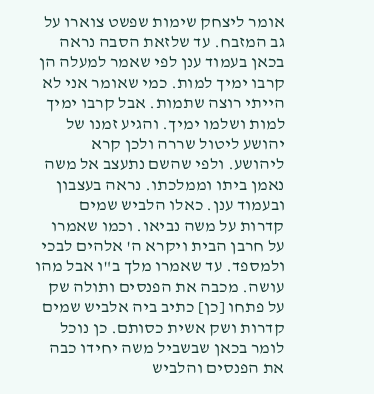אומר ליצחק שימות שפשט צוארו על גב המזבח. עד שלזאת הסבה נראה בכאן בעמוד ענן לפי שאמר למעלה הן קרבו ימיך למות. כמי שאומר אני לא הייתי רוצה שתמות. אבל קרבו ימיך למות ושלמו ימיך. והגיע זמנו של יהושע ליטול שררה ולכן קרא ליהושע. ולפי שהשם נתעצב אל משה נאמן ביתו וממלכתו. נראה בעצבון ובעמוד ענן. כאלו הלביש שמים קדרות על משה נביאו. וכמו שאמרו על חרבן הבית ויקרא ה' אלהים לבכי ולמספד. עד שאמרו מלך ב"ו אבל מהו עושה. מכבה את הפנסים ותולה שק על פתחו [כן] כתיב ביה אלביש שמים קדרות ושק אשית כסותם. כן נוכל לומר בכאן שבשביל משה יחידו כבה את הפנסים והלביש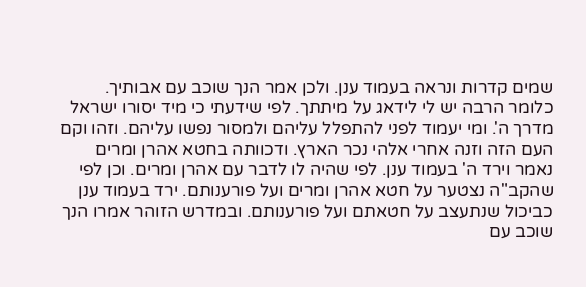שמים קדרות ונראה בעמוד ענן. ולכן אמר הנך שוכב עם אבותיך. כלומר הרבה יש לי לידאג על מיתתך. לפי שידעתי כי מיד יסורו ישראל מדרך ה'. ומי יעמוד לפני להתפלל עליהם ולמסור נפשו עליהם. וזהו וקם העם הזה וזנה אחרי אלהי נכר הארץ. ודכוותה בחטא אהרן ומרים נאמר וירד ה' בעמוד ענן. לפי שהיה לו לדבר עם אהרן ומרים. וכן לפי שהקב"ה נצטער על חטא אהרן ומרים ועל פורענותם. ירד בעמוד ענן כביכול שנתעצב על חטאתם ועל פורענותם. ובמדרש הזוהר אמרו הנך שוכב עם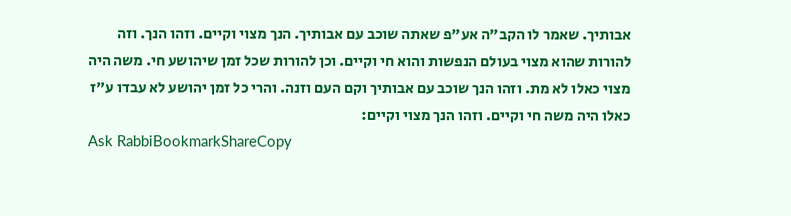אבותיך. שאמר לו הקב"ה אע"פ שאתה שוכב עם אבותיך. הנך מצוי וקיים. וזהו הנך. וזה להורות שהוא מצוי בעולם הנפשות והוא חי וקיים. וכן להורות שכל זמן שיהושע חי. משה היה מצוי כאלו לא מת. וזהו הנך שוכב עם אבותיך וקם העם וזנה. והרי כל זמן יהושע לא עבדו ע"ז כאלו היה משה חי וקיים. וזהו הנך מצוי וקיים:
Ask RabbiBookmarkShareCopy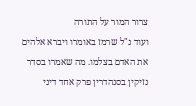צרור המור על התורה
ועוד נ"ל שרמז באומרו ויברא אלהים את האדם בצלמו. מה שאמרו בסדר נזיקין בסנהדרין פרק אחד דיני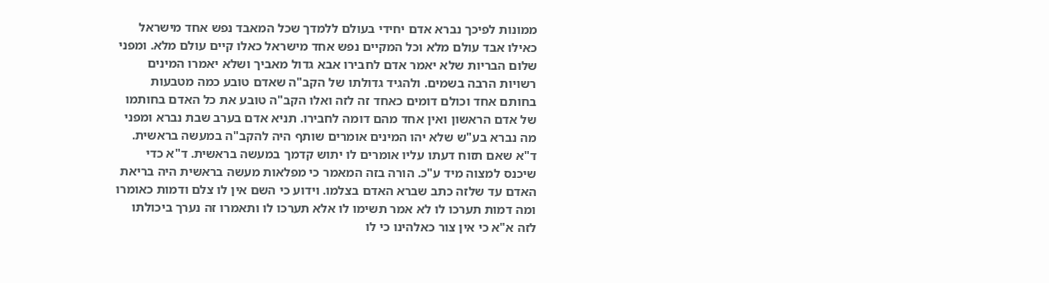ממונות לפיכך נברא אדם יחידי בעולם ללמדך שכל המאבד נפש אחד מישראל כאילו אבד עולם מלא וכל המקיים נפש אחד מישראל כאלו קיים עולם מלא. ומפני שלום הבריות שלא יאמר אדם לחבירו אבא גדול מאביך ושלא יאמרו המינים רשויות הרבה בשמים. ולהגיד גדולתו של הקב"ה שאדם טובע כמה מטבעות בחותם אחד וכולם דומים כאחד זה לזה ואלו הקב"ה טובע את כל האדם בחותמו של אדם הראשון ואין אחד מהם דומה לחבירו. תניא אדם בערב שבת נברא ומפני מה נברא בע"ש שלא יהו המינים אומרים שותף היה להקב"ה במעשה בראשית. ד"א שאם תזוח דעתו עליו אומרים לו יתוש קדמך במעשה בראשית. ד"א כדי שיכנס למצוה מיד ע"כ. הורה בזה המאמר כי מפלאות מעשה בראשית היה בריאת האדם עד שלזה כתב שברא האדם בצלמו. וידוע כי השם אין לו צלם ודמות כאומרו ומה דמות תערכו לו לא אמר תשימו לו אלא תערכו לו ותאמרו זה נערך ביכולתו לזה א"א כי אין צור כאלהינו כי לו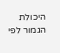היכולת הגמור לפי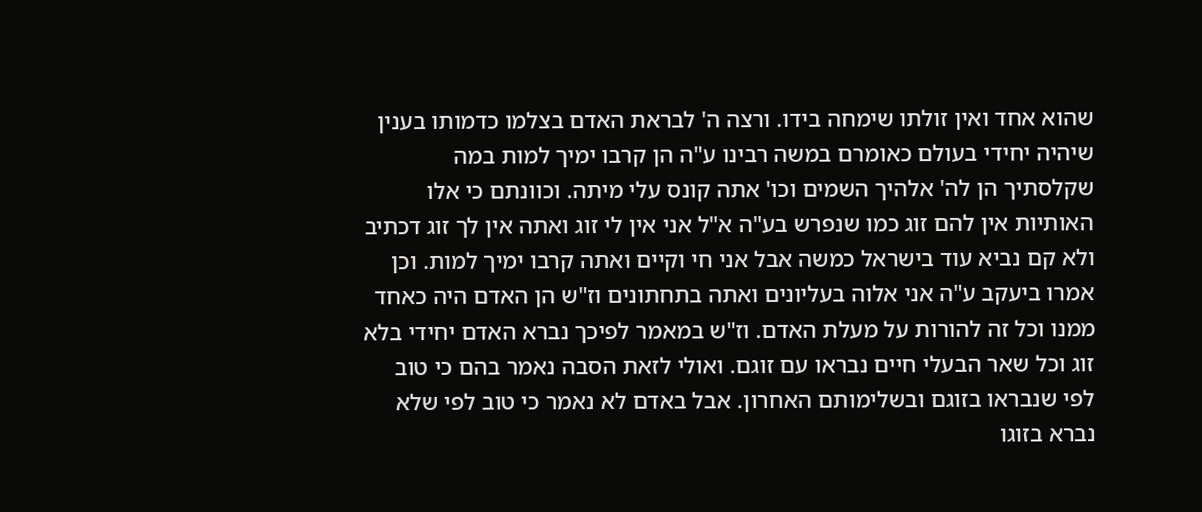שהוא אחד ואין זולתו שימחה בידו. ורצה ה' לבראת האדם בצלמו כדמותו בענין שיהיה יחידי בעולם כאומרם במשה רבינו ע"ה הן קרבו ימיך למות במה שקלסתיך הן לה' אלהיך השמים וכו' אתה קונס עלי מיתה. וכוונתם כי אלו האותיות אין להם זוג כמו שנפרש בע"ה א"ל אני אין לי זוג ואתה אין לך זוג דכתיב ולא קם נביא עוד בישראל כמשה אבל אני חי וקיים ואתה קרבו ימיך למות. וכן אמרו ביעקב ע"ה אני אלוה בעליונים ואתה בתחתונים וז"ש הן האדם היה כאחד ממנו וכל זה להורות על מעלת האדם. וז"ש במאמר לפיכך נברא האדם יחידי בלא זוג וכל שאר הבעלי חיים נבראו עם זוגם. ואולי לזאת הסבה נאמר בהם כי טוב לפי שנבראו בזוגם ובשלימותם האחרון. אבל באדם לא נאמר כי טוב לפי שלא נברא בזוגו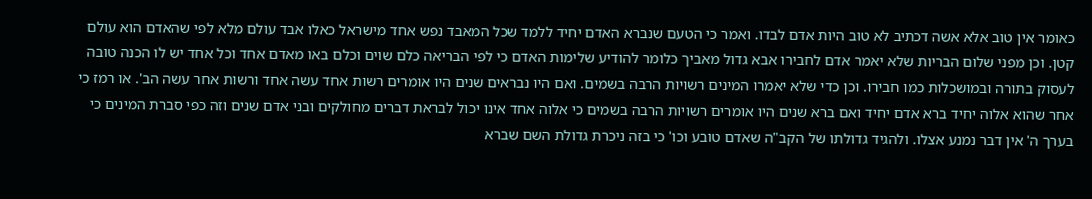כאומר אין טוב אלא אשה דכתיב לא טוב היות אדם לבדו. ואמר כי הטעם שנברא האדם יחיד ללמד שכל המאבד נפש אחד מישראל כאלו אבד עולם מלא לפי שהאדם הוא עולם קטן. וכן מפני שלום הבריות שלא יאמר אדם לחבירו אבא גדול מאביך כלומר להודיע שלימות האדם כי לפי הבריאה כלם שוים וכלם באו מאדם אחד וכל אחד יש לו הכנה טובה לעסוק בתורה ובמושכלות כמו חבירו. וכן כדי שלא יאמרו המינים רשויות הרבה בשמים. ואם היו נבראים שנים היו אומרים רשות אחד עשה אחד ורשות אחר עשה הב'. או רמז כי אחר שהוא אלוה יחיד ברא אדם יחיד ואם ברא שנים היו אומרים רשויות הרבה בשמים כי אלוה אחד אינו יכול לבראת דברים מחולקים ובני אדם שנים וזה כפי סברת המינים כי בערך ה' אין דבר נמנע אצלו. ולהגיד גדולתו של הקב"ה שאדם טובע וכו' כי בזה ניכרת גדולת השם שברא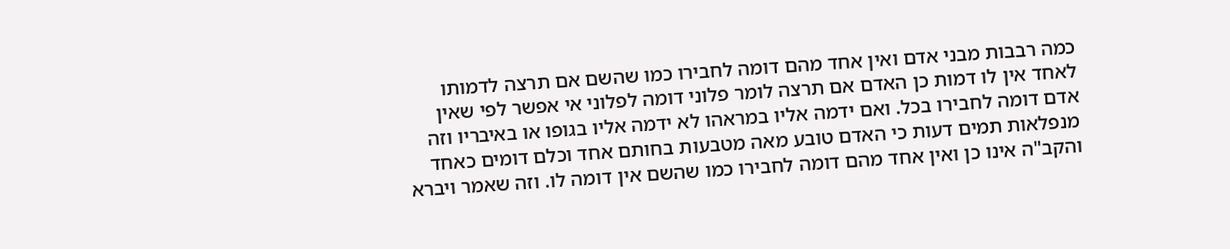כמה רבבות מבני אדם ואין אחד מהם דומה לחבירו כמו שהשם אם תרצה לדמותו לאחד אין לו דמות כן האדם אם תרצה לומר פלוני דומה לפלוני אי אפשר לפי שאין אדם דומה לחבירו בכל. ואם ידמה אליו במראהו לא ידמה אליו בגופו או באיבריו וזה מנפלאות תמים דעות כי האדם טובע מאה מטבעות בחותם אחד וכלם דומים כאחד והקב"ה אינו כן ואין אחד מהם דומה לחבירו כמו שהשם אין דומה לו. וזה שאמר ויברא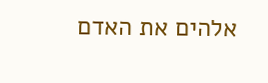אלהים את האדם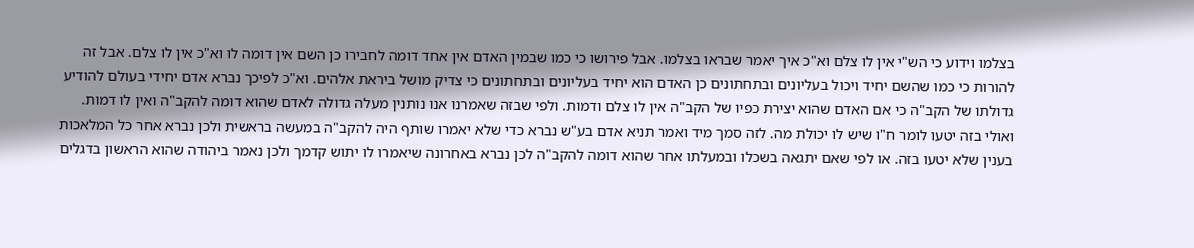בצלמו וידוע כי הש"י אין לו צלם וא"כ איך יאמר שבראו בצלמו. אבל פירושו כי כמו שבמין האדם אין אחד דומה לחבירו כן השם אין דומה לו וא"כ אין לו צלם. אבל זה להורות כי כמו שהשם יחיד ויכול בעליונים ובתחתונים כן האדם הוא יחיד בעליונים ובתחתונים כי צדיק מושל ביראת אלהים. וא"כ לפיכך נברא אדם יחידי בעולם להודיע גדולתו של הקב"ה כי אם האדם שהוא יצירת כפיו של הקב"ה אין לו צלם ודמות. ולפי שבזה שאמרנו אנו נותנין מעלה גדולה לאדם שהוא דומה להקב"ה ואין לו דמות. ואולי בזה יטעו לומר ח"ו שיש לו יכולת מה. לזה סמך מיד ואמר תניא אדם בע"ש נברא כדי שלא יאמרו שותף היה להקב"ה במעשה בראשית ולכן נברא אחר כל המלאכות בענין שלא יטעו בזה. או לפי שאם יתגאה בשכלו ובמעלתו אחר שהוא דומה להקב"ה לכן נברא באחרונה שיאמרו לו יתוש קדמך ולכן נאמר ביהודה שהוא הראשון בדגלים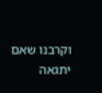וקרבנו שאם יתגאה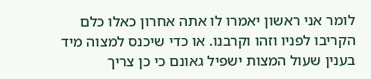לומר אני ראשון יאמרו לו אתה אחרון כאלו כלם הקריבו לפניו וזהו וקרבנו. או כדי שיכנס למצוה מיד בענין שעול המצות ישפיל גאונם כי כן צריך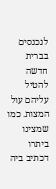לנכנסים בברית חדשה להטיל עליהם עול המצות. כמו שמצינו ביתרו דכתיב ביה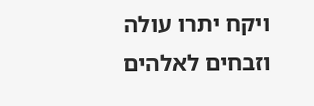ויקח יתרו עולה וזבחים לאלהים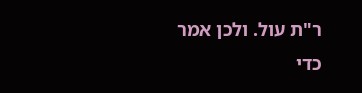ר"ת עול. ולכן אמר כדי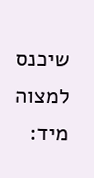שיכנס למצוה מיד: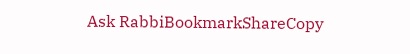Ask RabbiBookmarkShareCopy